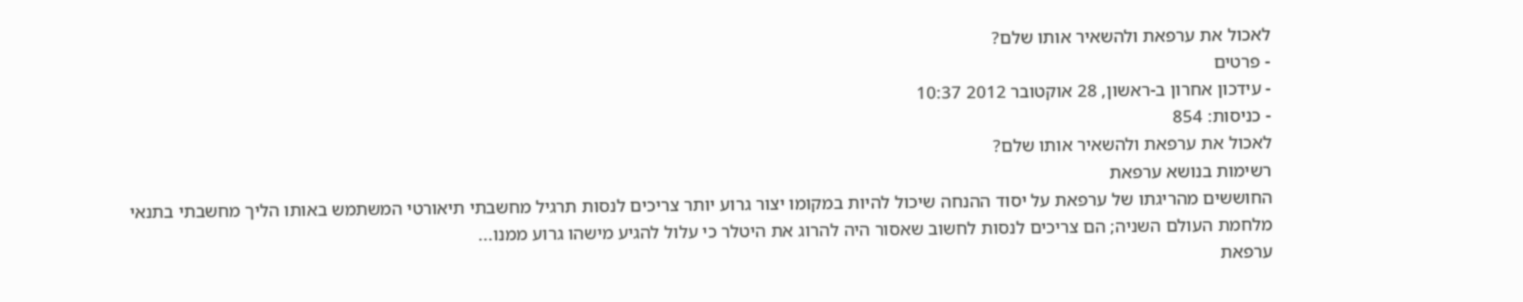לאכול את ערפאת ולהשאיר אותו שלם?
- פרטים
- עידכון אחרון ב-ראשון, 28 אוקטובר 2012 10:37
- כניסות: 854
לאכול את ערפאת ולהשאיר אותו שלם?
רשימות בנושא ערפאת
החוששים מהריגתו של ערפאת על יסוד ההנחה שיכול להיות במקומו יצור גרוע יותר צריכים לנסות תרגיל מחשבתי תיאורטי המשתמש באותו הליך מחשבתי בתנאי מלחמת העולם השניה; הם צריכים לנסות לחשוב שאסור היה להרוג את היטלר כי עלול להגיע מישהו גרוע ממנו...
ערפאת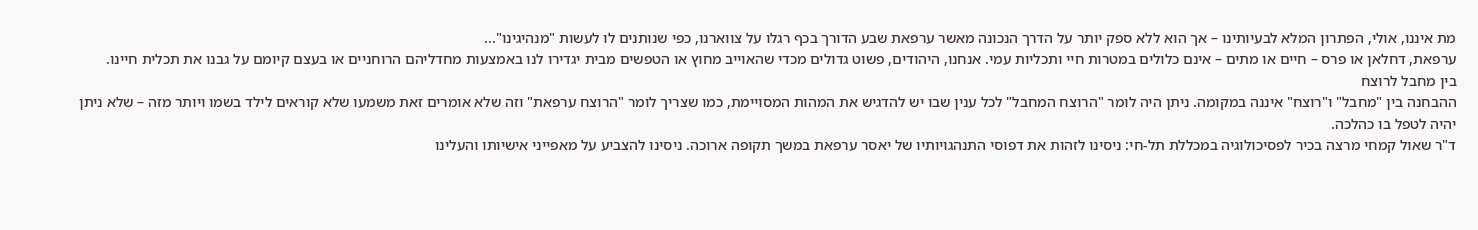מת איננו, אולי, הפתרון המלא לבעיותינו – אך הוא ללא ספק יותר על הדרך הנכונה מאשר ערפאת שבע הדורך בכף רגלו על צווארנו, כפי שנותנים לו לעשות "מנהיגינו"...
ערפאת, דחלאן או פרס – חיים או מתים – אינם כלולים במטרות חיי ותכליות עמי. אנחנו, היהודים, פשוט גדולים מכדי שהאוייב מחוץ או הטפשים מבית יגדירו לנו באמצעות מחדליהם הרוחניים או בעצם קיומם על גבנו את תכלית חיינו.
בין מחבל לרוצח
ההבחנה בין "מחבל" ו"רוצח" איננה במקומה. ניתן היה לומר "הרוצח המחבל" לכל ענין שבו יש להדגיש את המהות המסויימת, כמו שצריך לומר "הרוצח ערפאת" וזה שלא אומרים זאת משמעו שלא קוראים לילד בשמו ויותר מזה – שלא ניתן יהיה לטפל בו כהלכה.
ד"ר שאול קמחי מרצה בכיר לפסיכולוגיה במכללת תל-חי: ניסינו לזהות את דפוסי התנהגויותיו של יאסר ערפאת במשך תקופה ארוכה. ניסינו להצביע על מאפייני אישיותו והעלינו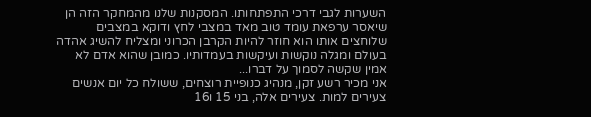השערות לגבי דרכי התפתחותו. המסקנות שלנו מהמחקר הזה הן שיאסר ערפאת עומד טוב מאד במצבי לחץ ודוקא במצבים שלוחצים אותו הוא חוזר להיות הקרבן הכרוני ומצליח להשיג אהדה בעולם ומגלה נוקשות ועיקשות בעמדותיו. כמובן שהוא אדם לא אמין שקשה לסמוך על דברו...
אני מכיר רשע זקן, מנהיג כנופיית רוצחים, ששולח כל יום אנשים צעירים למות. צעירים אלה, בני 15 ו16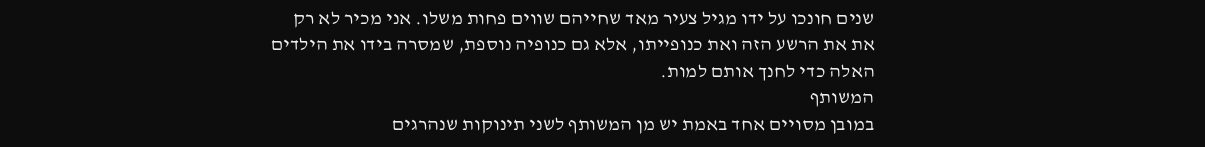שנים חונכו על ידו מגיל צעיר מאד שחייהם שווים פחות משלו. אני מכיר לא רק את את הרשע הזה ואת כנופייתו, אלא גם כנופיה נוספת, שמסרה בידו את הילדים האלה כדי לחנך אותם למות.
המשותף
במובן מסויים אחד באמת יש מן המשותף לשני תינוקות שנהרגים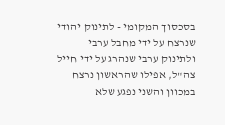בסכסוך המקומי - לתינוק יהודי שנרצח על ידי מחבל ערבי ולתינוק ערבי שנהרג על ידי חייל צה"ל, אפילו שהראשון נרצח במכוון והשני נפגע שלא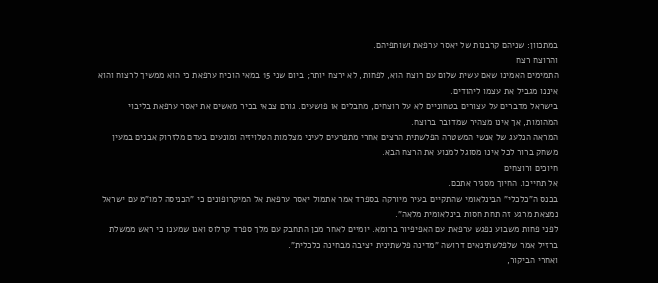במתכוון: שניהם קרבנות של יאסר ערפאת ושותפיהם.
והרוצח רצח
התמימים האמינו שאם עשית שלום עם רוצח הוא, לפחות, לא ירצח יותר; ביום שני 15 במאי הוכיח ערפאת כי הוא ממשיך לרצוח והוא איננו מגביל את עצמו ליהודים.
בישראל מדברים על עצורים בטחוניים לא על רוצחים, מחבלים או פושעים. גורם צבאי בכיר מאשים את יאסר ערפאת בליבוי המהומות, אך אינו מצהיר שמדובר ברוצח.
המראה הנלעג של אנשי המשטרה הפלשתית הרצים אחרי מתפרעים לעיני מצלמות הטלויזיה ומונעים בעדם מלזרוק אבנים במעין משחק ברור לכל אינו מסוגל למנוע את הרצח הבא.
חיוכים ורוצחים
אל תחייכו. החיוך מסגיר אתכם.
בכנס ה"כלכלי" הבינלאומי שהתקיים בעיר מיורקה בספרד אמר אתמול יאסר ערפאת אל המיקרופונים כי "הכניסה למו"מ עם ישראל נמצאת מרגע זה תחת חסות בינלאומית מלאה".
לפני פחות משבוע נפגש ערפאת עם האפיפיור ברומא. יומיים לאחר מכן התחבק עם מלך ספרד קרלוס ואנו שמענו כי ראש ממשלת ברזיל אמר שלפלשתינאים דרושה "מדינה פלשתינית יציבה מבחינה כלכלית".
ואחרי הביקור,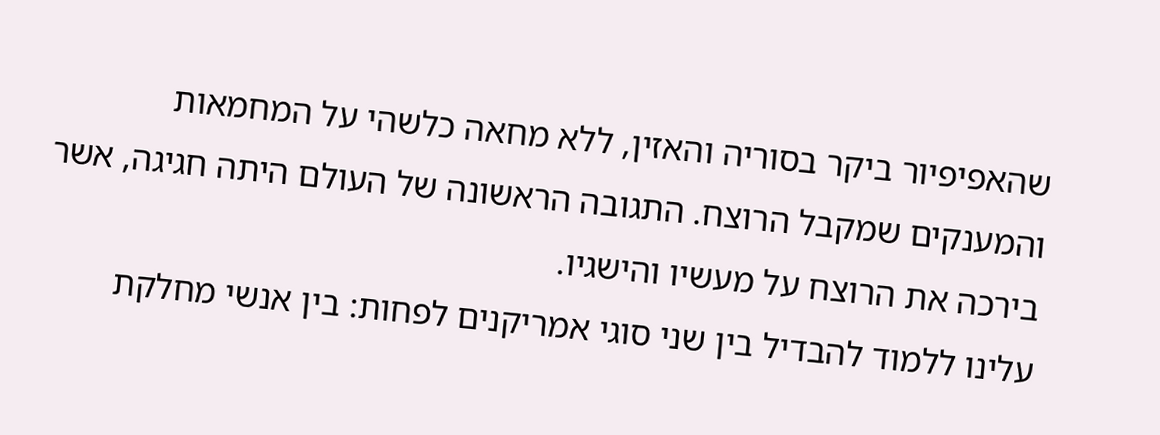שהאפיפיור ביקר בסוריה והאזין, ללא מחאה כלשהי על המחמאות והמענקים שמקבל הרוצח. התגובה הראשונה של העולם היתה חגיגה, אשר בירכה את הרוצח על מעשיו והישגיו.
עלינו ללמוד להבדיל בין שני סוגי אמריקנים לפחות: בין אנשי מחלקת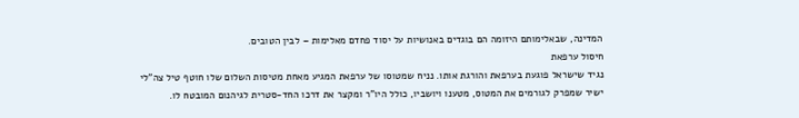המדינה, שבאלימותם היזומה הם בוגדים באנושיות על יסוד פחדם מאלימות – לבין הטובים.
חיסול ערפאת
נגיד שישראל פוגעת בערפאת והורגת אותו. נניח שמטוסו של ערפאת המגיע מאחת מטיסות השלום שלו חוטף טיל צה"לי ישיר שמפרק לגורמים את המטוס, מטענו ויושביו, כולל היו"ר ומקצר את דרכו החד-סטרית לגיהנום המובטח לו.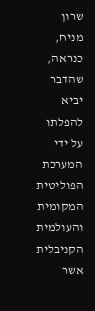שרון מניח, כנראה, שהדבר יביא להפלתו על ידי המערכת הפוליטית המקומית והעולמית הקניבלית אשר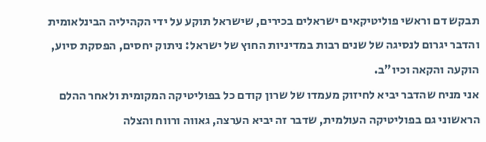תבקש דם וראשי פוליטיקאים ישראלים בכירים, שישראל תוקע על ידי הקהיליה הבינלאומית והדבר יגרום לנסיגה של שנים רבות במדיניות החוץ של ישראל: ניתוק יחסים, הפסקת סיוע, הוקעה והקאה וכיו"ב.
אני מניח שהדבר יביא לחיזוק מעמדו של שרון קודם כל בפוליטיקה המקומית ולאחר ההלם הראשוני גם בפוליטיקה העולמית, שדבר זה יביא הערצה, גאווה ורווח והצלה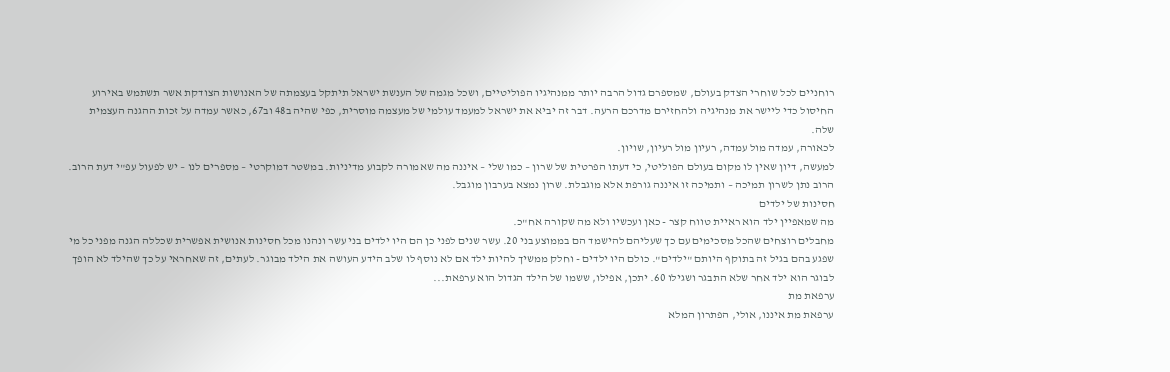רוחניים לכל שוחרי הצדק בעולם, שמספרם גדול הרבה יותר ממנהיגיו הפוליטיים, ושכל מגמה של הענשת ישראל תיתקל בעצמתה של האנושות הצודקת אשר תשתמש באירוע החיסול כדי ליישר את מנהיגיה ולהחזירם מדרכם הרעה. דבר זה יביא את ישראל למעמד עולמי של מעצמה מוסרית, כפי שהיה ב48 וב67, כאשר עמדה על זכות ההגנה העצמית שלה.
לכאורה, עמדה מול עמדה, רעיון מול רעיון, שויון.
למעשה, דיון שאין לו מקום בעולם הפוליטי, כי דעתו הפרטית של שרון – כמו שלי – איננה מה שאמורה לקבוע מדיניות. במשטר דמוקרטי – מספרים לנו – יש לפעול עפ"י דעת הרוב. הרוב נתן לשרון תמיכה – ותמיכה זו איננה גורפת אלא מוגבלת. שרון נמצא בערבון מוגבל.
חסינות של ילדים
מה שמאפיין ילד הוא ראיית טווח קצר - כאן ועכשיו ולא מה שקורה אח"כ.
מחבלים רוצחים שהכל מסכימים עם כך שעליהם להישמד הם בממוצע בני 20. עשר שנים לפני כן הם היו ילדים בני עשר ונהנו מכל חסינות אנושית אפשרית שכללה הגנה מפני כל מי שפגע בהם בגיל זה בתוקף היותם "ילדים". כולם היו ילדים - וחלק ממשיך להיות ילד אם לא נוסף לו שלב הידע העושה את הילד מבוגר. לעתים, זה שאחראי על כך שהילד לא הופך לבוגר הוא ילד אחר שלא התבגר ושגילו 60. יתכן, אפילו, ששמו של הילד הגדול הוא ערפאת...
ערפאת מת
ערפאת מת איננו, אולי, הפתרון המלא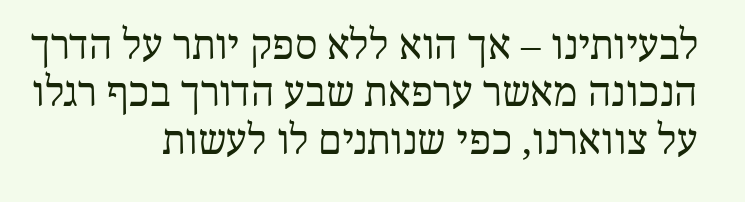לבעיותינו – אך הוא ללא ספק יותר על הדרך הנכונה מאשר ערפאת שבע הדורך בכף רגלו על צווארנו, כפי שנותנים לו לעשות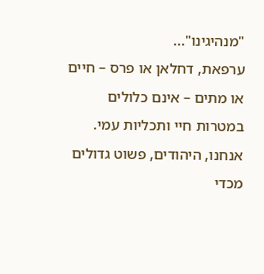"מנהיגינו"...
ערפאת, דחלאן או פרס – חיים או מתים – אינם כלולים במטרות חיי ותכליות עמי. אנחנו, היהודים, פשוט גדולים מכדי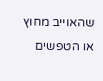שהאוייב מחוץ או הטפשים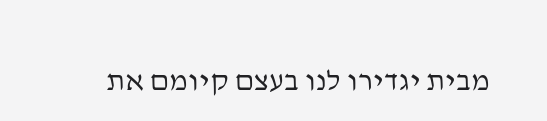מבית יגדירו לנו בעצם קיומם את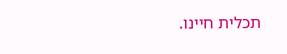תכלית חיינו.